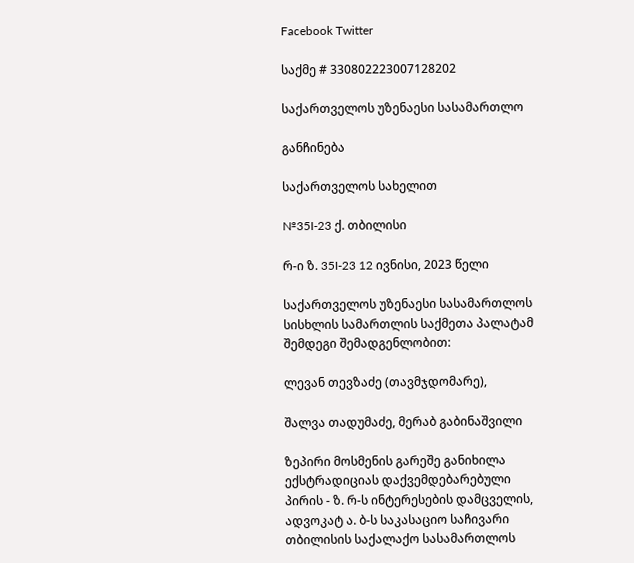Facebook Twitter

საქმე # 330802223007128202

საქართველოს უზენაესი სასამართლო

განჩინება

საქართველოს სახელით

№35I-23 ქ. თბილისი

რ-ი ზ. 35I-23 12 ივნისი, 2023 წელი

საქართველოს უზენაესი სასამართლოს სისხლის სამართლის საქმეთა პალატამ შემდეგი შემადგენლობით:

ლევან თევზაძე (თავმჯდომარე),

შალვა თადუმაძე, მერაბ გაბინაშვილი

ზეპირი მოსმენის გარეშე განიხილა ექსტრადიციას დაქვემდებარებული პირის - ზ. რ-ს ინტერესების დამცველის, ადვოკატ ა. ბ-ს საკასაციო საჩივარი თბილისის საქალაქო სასამართლოს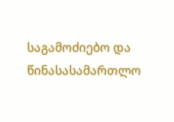საგამოძიებო და წინასასამართლო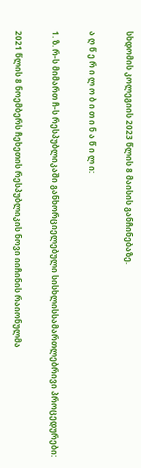სხდომის კოლეგიის 2023 წლის 8 მაისის განჩინებაზე.

ა ღ წ ე რ ი ლ ო ბ ი თ ი ნ ა წ ი ლ ი:

1. ზ. რ-ს მიმართ ჩ-ს რესპუბლიკაში განხორციელებული სისხლისსამართლებრივი პროცედურები:

2021 წლის 8 ნოემბერს ჩეხეთის რესპუბლიკის ნოვი იიჩინის რაიონულმა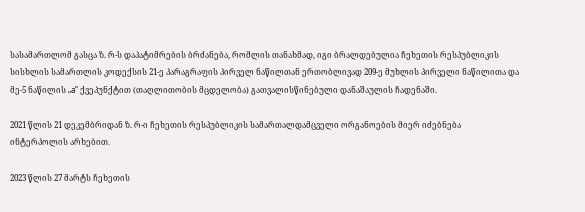სასამართლომ გასცა ზ. რ-ს დაპატიმრების ბრძანება, რომლის თანახმად, იგი ბრალდებულია ჩეხეთის რესპუბლიკის სისხლის სამართლის კოდექსის 21-ე პარაგრაფის პირველ ნაწილთან ერთობლივად 209-ე მუხლის პირველი ნაწილითა და მე-5 ნაწილის „a” ქვეპუნქტით (თაღლითობის მცდელობა) გათვალისწინებული დანაშაულის ჩადენაში.

2021 წლის 21 დეკემბრიდან ზ. რ-ი ჩეხეთის რესპუბლიკის სამართალდამცველი ორგანოების მიერ იძებნება ინტერპოლის არხებით.

2023 წლის 27 მარტს ჩეხეთის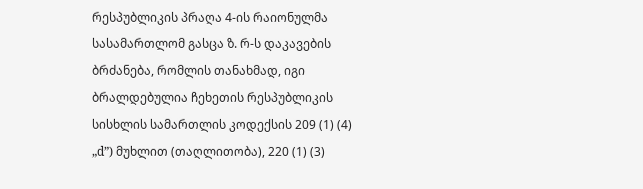რესპუბლიკის პრაღა 4-ის რაიონულმა სასამართლომ გასცა ზ. რ-ს დაკავების ბრძანება, რომლის თანახმად, იგი ბრალდებულია ჩეხეთის რესპუბლიკის სისხლის სამართლის კოდექსის 209 (1) (4) „d”) მუხლით (თაღლითობა), 220 (1) (3)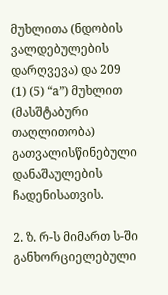მუხლითა (ნდობის ვალდებულების დარღვევა) და 209 (1) (5) “a”) მუხლით (მასშტაბური თაღლითობა) გათვალისწინებული დანაშაულების ჩადენისათვის.

2. ზ. რ-ს მიმართ ს-ში განხორციელებული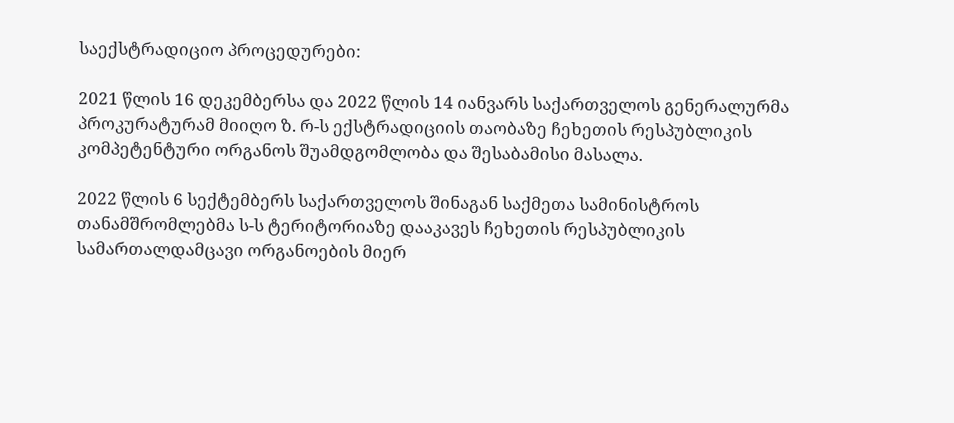საექსტრადიციო პროცედურები:

2021 წლის 16 დეკემბერსა და 2022 წლის 14 იანვარს საქართველოს გენერალურმა პროკურატურამ მიიღო ზ. რ-ს ექსტრადიციის თაობაზე ჩეხეთის რესპუბლიკის კომპეტენტური ორგანოს შუამდგომლობა და შესაბამისი მასალა.

2022 წლის 6 სექტემბერს საქართველოს შინაგან საქმეთა სამინისტროს თანამშრომლებმა ს-ს ტერიტორიაზე დააკავეს ჩეხეთის რესპუბლიკის სამართალდამცავი ორგანოების მიერ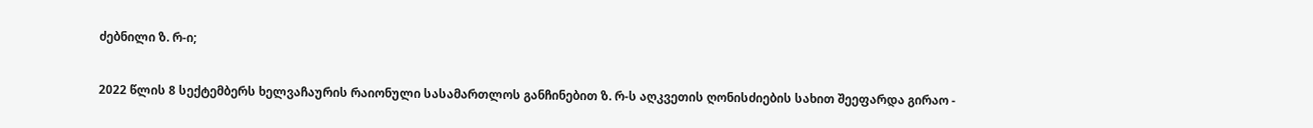ძებნილი ზ. რ-ი;

2022 წლის 8 სექტემბერს ხელვაჩაურის რაიონული სასამართლოს განჩინებით ზ. რ-ს აღკვეთის ღონისძიების სახით შეეფარდა გირაო -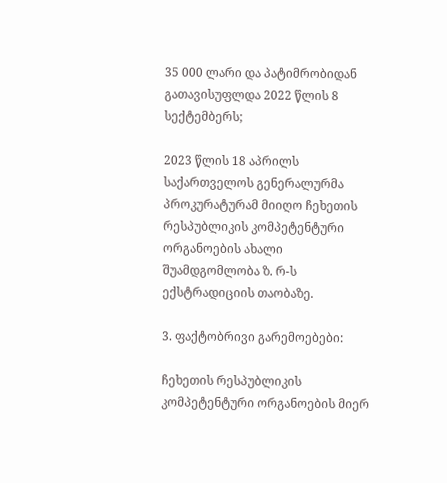35 000 ლარი და პატიმრობიდან გათავისუფლდა 2022 წლის 8 სექტემბერს;

2023 წლის 18 აპრილს საქართველოს გენერალურმა პროკურატურამ მიიღო ჩეხეთის რესპუბლიკის კომპეტენტური ორგანოების ახალი შუამდგომლობა ზ. რ-ს ექსტრადიციის თაობაზე.

3. ფაქტობრივი გარემოებები:

ჩეხეთის რესპუბლიკის კომპეტენტური ორგანოების მიერ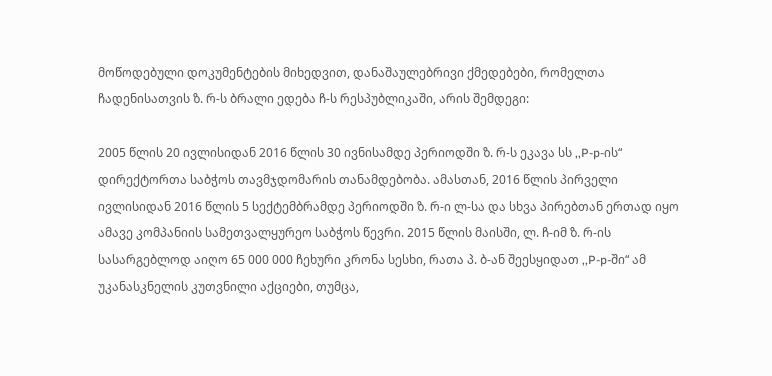მოწოდებული დოკუმენტების მიხედვით, დანაშაულებრივი ქმედებები, რომელთა ჩადენისათვის ზ. რ-ს ბრალი ედება ჩ-ს რესპუბლიკაში, არის შემდეგი:

2005 წლის 20 ივლისიდან 2016 წლის 30 ივნისამდე პერიოდში ზ. რ-ს ეკავა სს ,,P-p-ის“ დირექტორთა საბჭოს თავმჯდომარის თანამდებობა. ამასთან, 2016 წლის პირველი ივლისიდან 2016 წლის 5 სექტემბრამდე პერიოდში ზ. რ-ი ლ-სა და სხვა პირებთან ერთად იყო ამავე კომპანიის სამეთვალყურეო საბჭოს წევრი. 2015 წლის მაისში, ლ. ჩ-იმ ზ. რ-ის სასარგებლოდ აიღო 65 000 000 ჩეხური კრონა სესხი, რათა პ. ბ-ან შეესყიდათ ,,P-p-ში“ ამ უკანასკნელის კუთვნილი აქციები, თუმცა,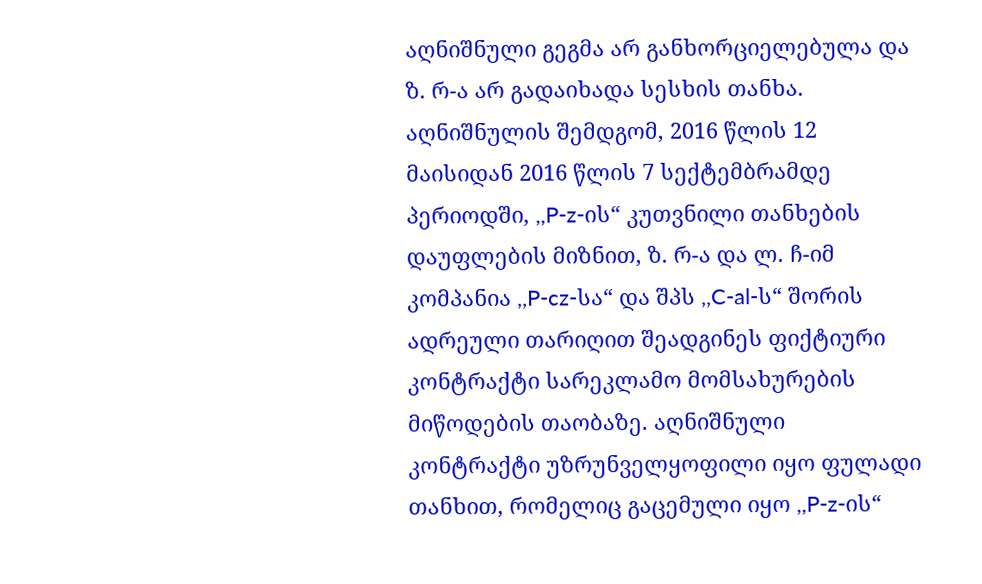აღნიშნული გეგმა არ განხორციელებულა და ზ. რ-ა არ გადაიხადა სესხის თანხა. აღნიშნულის შემდგომ, 2016 წლის 12 მაისიდან 2016 წლის 7 სექტემბრამდე პერიოდში, ,,P-z-ის“ კუთვნილი თანხების დაუფლების მიზნით, ზ. რ-ა და ლ. ჩ-იმ კომპანია ,,P-cz-სა“ და შპს ,,C-al-ს“ შორის ადრეული თარიღით შეადგინეს ფიქტიური კონტრაქტი სარეკლამო მომსახურების მიწოდების თაობაზე. აღნიშნული კონტრაქტი უზრუნველყოფილი იყო ფულადი თანხით, რომელიც გაცემული იყო ,,P-z-ის“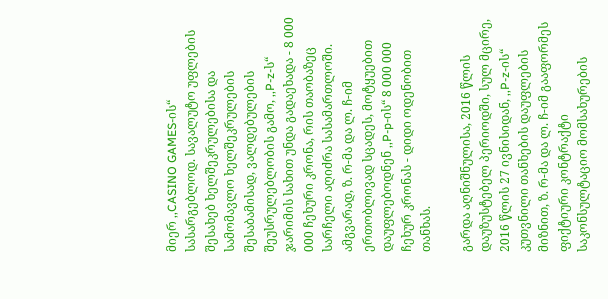მიერ ,,CASINO GAMES-ის“ სასარგებლოდ. სავალუტო უფლების შესახებ ხელშეკრულებისა და სამომავლო ხელშეკრულების შესაბამისად, ვალდებულების შეუსრულებლობის გამო, ,,P-z-ს“ ჯარიმის სახით უნდა გადაეხადა - 8 000 000 ჩეხური კრონა, რის თაობაზეც სარჩელი აღიძრა სასამართლოში. ამგვარად, ზ. რ-მა და ლ. ჩ-იმ ერთობლივად სცადეს, მოტყუებით დაუფლებოდნენ ,,P-p-ის“ 8 000 000 ჩეხურ კრონას - დიდი ოდენობით თანხას.

გარდა აღნიშნულისა, 2016 წლის დაუზუსტებელ პერიოდში, სულ მცირე, 2016 წლის 27 ივნისიდან, ,,P-z-ის“ კუთვნილი თანხების დაუფლების მიზნით, ზ. რ-მა და ლ. ჩ-იმ გააფორმეს ფიქტიური კონტრაქტი საკონსულტაციო მომსახურების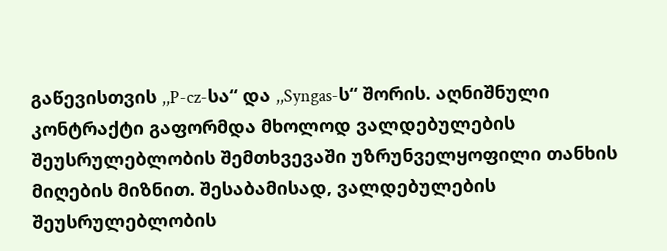გაწევისთვის ,,P-cz-სა“ და ,,Syngas-ს“ შორის. აღნიშნული კონტრაქტი გაფორმდა მხოლოდ ვალდებულების შეუსრულებლობის შემთხვევაში უზრუნველყოფილი თანხის მიღების მიზნით. შესაბამისად, ვალდებულების შეუსრულებლობის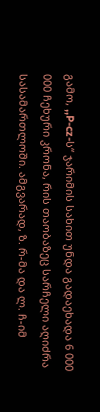გამო, ,,P-cz-ს“ ჯარიმის სახით უნდა გადაეხადა 6 000 000 ჩეხური კრონა, რის თაობაზეც სარჩელი აღიძრა სასამართლოში. ამგვარად, ზ. რ-მა და ლ. ჩ-იმ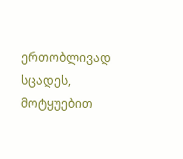ერთობლივად სცადეს, მოტყუებით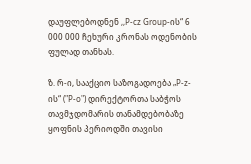დაუფლებოდნენ ,,P-cz Group-ის“ 6 000 000 ჩეხური კრონას ოდენობის ფულად თანხას.

ზ. რ-ი, სააქციო საზოგადოება „P-z-ის“ ("P-o") დირექტორთა საბჭოს თავმჯდომარის თანამდებობაზე ყოფნის პერიოდში თავისი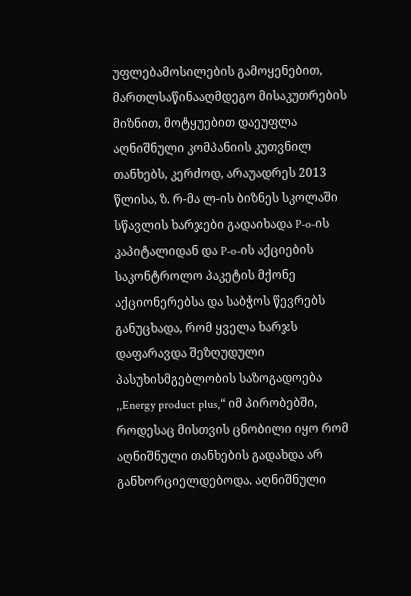უფლებამოსილების გამოყენებით, მართლსაწინააღმდეგო მისაკუთრების მიზნით, მოტყუებით დაეუფლა აღნიშნული კომპანიის კუთვნილ თანხებს, კერძოდ, არაუადრეს 2013 წლისა, ზ. რ-მა ლ-ის ბიზნეს სკოლაში სწავლის ხარჯები გადაიხადა P-o-ის კაპიტალიდან და P-o-ის აქციების საკონტროლო პაკეტის მქონე აქციონერებსა და საბჭოს წევრებს განუცხადა, რომ ყველა ხარჯს დაფარავდა შეზღუდული პასუხისმგებლობის საზოგადოება ,,Energy product plus,“ იმ პირობებში, როდესაც მისთვის ცნობილი იყო რომ აღნიშნული თანხების გადახდა არ განხორციელდებოდა. აღნიშნული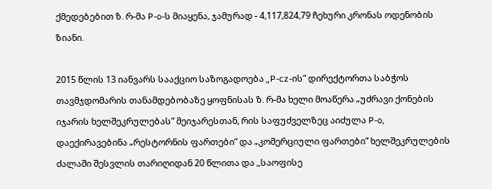ქმედებებით ზ. რ-მა P-o-ს მიაყენა, ჯამურად - 4,117,824,79 ჩეხური კრონას ოდენობის ზიანი.

2015 წლის 13 იანვარს სააქციო საზოგადოება „P-cz-ის“ დირექტორთა საბჭოს თავმჯდომარის თანამდებობაზე ყოფნისას ზ. რ-მა ხელი მოაწერა „უძრავი ქონების იჯარის ხელშეკრულებას“ მეიჯარესთან, რის საფუძველზეც აიძულა P-o, დაექირავებინა „რესტორნის ფართები“ და „კომერციული ფართები“ ხელშეკრულების ძალაში შესვლის თარიღიდან 20 წლითა და ,,საოფისე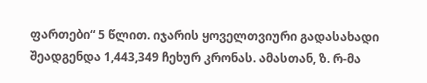ფართები“ 5 წლით. იჯარის ყოველთვიური გადასახადი შეადგენდა 1,443,349 ჩეხურ კრონას. ამასთან, ზ. რ-მა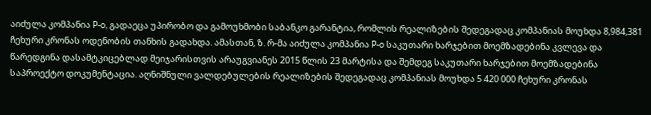აიძულა კომპანია P-o, გადაეცა უპირობო და გამოუხმობი საბანკო გარანტია, რომლის რეალიზების შედეგადაც კომპანიას მოუხდა 8,984,381 ჩეხური კრონას ოდენობის თანხის გადახდა. ამასთან, ზ. რ-მა აიძულა კომპანია P-o საკუთარი ხარჯებით მოემზადებინა კვლევა და წარედგინა დასამტკიცებლად მეიჯარისთვის არაუგვიანეს 2015 წლის 23 მარტისა და შემდეგ საკუთარი ხარჯებით მოემზადებინა საპროექტო დოკუმენტაცია. აღნიშნული ვალდებულების რეალიზების შედეგადაც კომპანიას მოუხდა 5 420 000 ჩეხური კრონას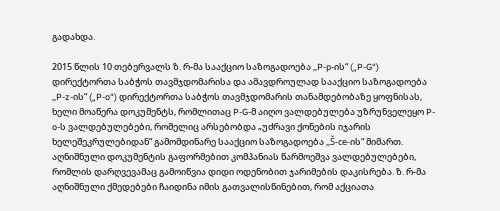გადახდა.

2015 წლის 10 თებერვალს ზ. რ-მა სააქციო საზოგადოება ,,P-p-ის“ („P-G“) დირექტორთა საბჭოს თავმჯდომარისა და ამავდროულად სააქციო საზოგადოება ,,P-z-ის“ („P-o“) დირექტორთა საბჭოს თავმჯდომარის თანამდებობაზე ყოფნისას, ხელი მოაწერა დოკუმენტს, რომლითაც P-G-მ აიღო ვალდებულება უზრუნველეყო P-o-ს ვალდებულებები, რომელიც არსებობდა „უძრავი ქონების იჯარის ხელეშეკრულებიდან“ გამომდინარე სააქციო საზოგადოება ,,Š-ce-ის“ მიმართ. აღნიშნული დოკუმენტის გაფორმებით კომპანიას წარმოეშვა ვალდებულებები, რომლის დარღვევამაც გამოიწვია დიდი ოდენობით ჯარიმების დაკისრება. ზ. რ-მა აღნიშნული ქმედებები ჩაიდინა იმის გათვალისწინებით, რომ აქციათა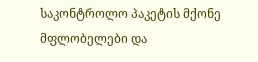საკონტროლო პაკეტის მქონე მფლობელები და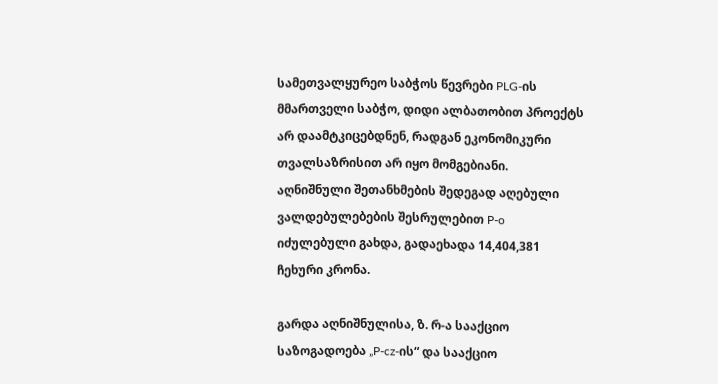სამეთვალყურეო საბჭოს წევრები PLG-ის მმართველი საბჭო, დიდი ალბათობით პროექტს არ დაამტკიცებდნენ, რადგან ეკონომიკური თვალსაზრისით არ იყო მომგებიანი. აღნიშნული შეთანხმების შედეგად აღებული ვალდებულებების შესრულებით P-o იძულებული გახდა, გადაეხადა 14,404,381 ჩეხური კრონა.

გარდა აღნიშნულისა, ზ. რ-ა სააქციო საზოგადოება „P-cz-ის“ და სააქციო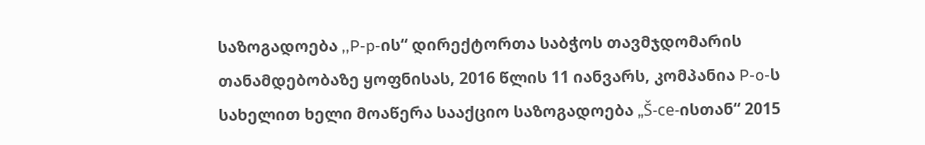საზოგადოება ,,P-p-ის“ დირექტორთა საბჭოს თავმჯდომარის თანამდებობაზე ყოფნისას, 2016 წლის 11 იანვარს, კომპანია P-o-ს სახელით ხელი მოაწერა სააქციო საზოგადოება „Š-ce-ისთან“ 2015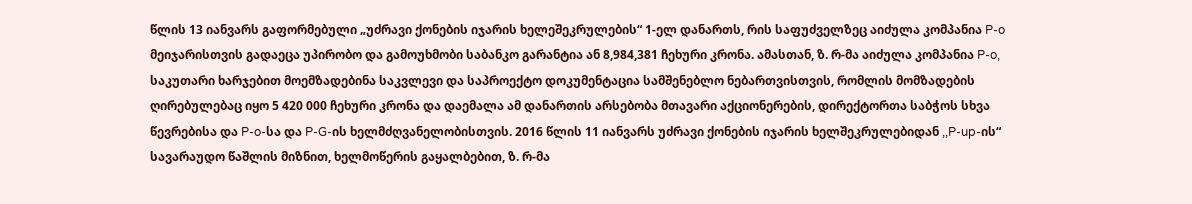წლის 13 იანვარს გაფორმებული „უძრავი ქონების იჯარის ხელეშეკრულების“ 1-ელ დანართს, რის საფუძველზეც აიძულა კომპანია P-o მეიჯარისთვის გადაეცა უპირობო და გამოუხმობი საბანკო გარანტია ან 8,984,381 ჩეხური კრონა. ამასთან, ზ. რ-მა აიძულა კომპანია P-o, საკუთარი ხარჯებით მოემზადებინა საკვლევი და საპროექტო დოკუმენტაცია სამშენებლო ნებართვისთვის, რომლის მომზადების ღირებულებაც იყო 5 420 000 ჩეხური კრონა და დაემალა ამ დანართის არსებობა მთავარი აქციონერების, დირექტორთა საბჭოს სხვა წევრებისა და P-o-სა და P-G-ის ხელმძღვანელობისთვის. 2016 წლის 11 იანვარს უძრავი ქონების იჯარის ხელშეკრულებიდან ,,P-up-ის“ სავარაუდო წაშლის მიზნით, ხელმოწერის გაყალბებით, ზ. რ-მა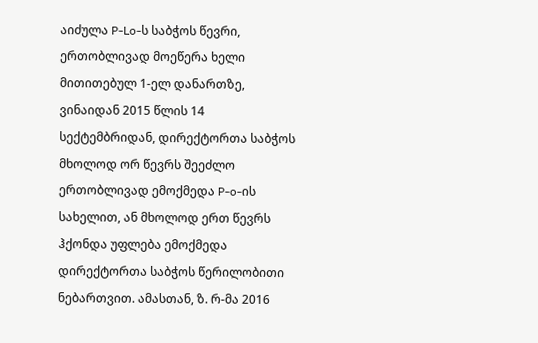აიძულა P-Lo-ს საბჭოს წევრი, ერთობლივად მოეწერა ხელი მითითებულ 1-ელ დანართზე, ვინაიდან 2015 წლის 14 სექტემბრიდან, დირექტორთა საბჭოს მხოლოდ ორ წევრს შეეძლო ერთობლივად ემოქმედა P-o-ის სახელით, ან მხოლოდ ერთ წევრს ჰქონდა უფლება ემოქმედა დირექტორთა საბჭოს წერილობითი ნებართვით. ამასთან, ზ. რ-მა 2016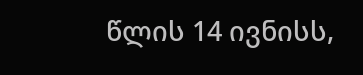წლის 14 ივნისს,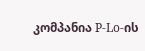კომპანია P-Lo-ის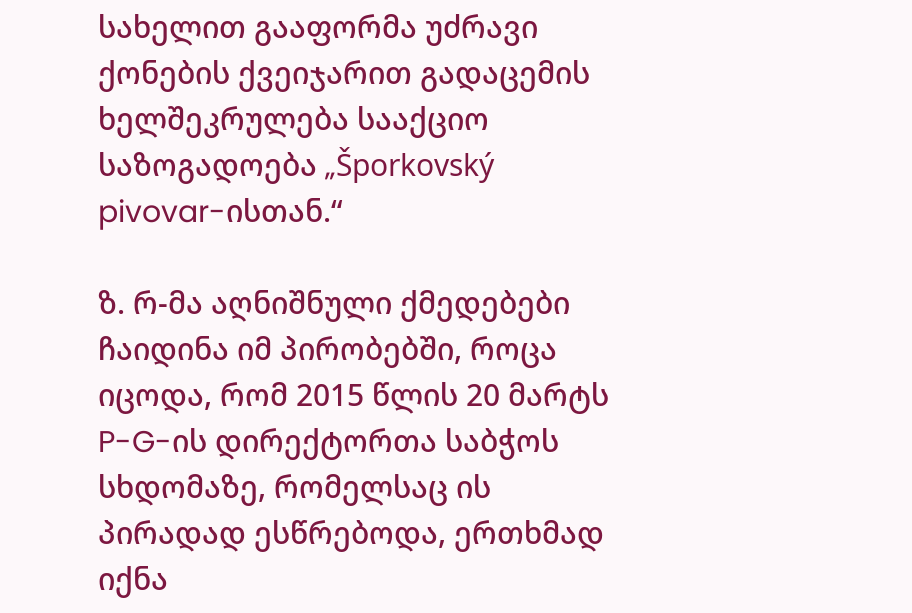სახელით გააფორმა უძრავი ქონების ქვეიჯარით გადაცემის ხელშეკრულება სააქციო საზოგადოება „Šporkovský pivovar-ისთან.“

ზ. რ-მა აღნიშნული ქმედებები ჩაიდინა იმ პირობებში, როცა იცოდა, რომ 2015 წლის 20 მარტს P-G-ის დირექტორთა საბჭოს სხდომაზე, რომელსაც ის პირადად ესწრებოდა, ერთხმად იქნა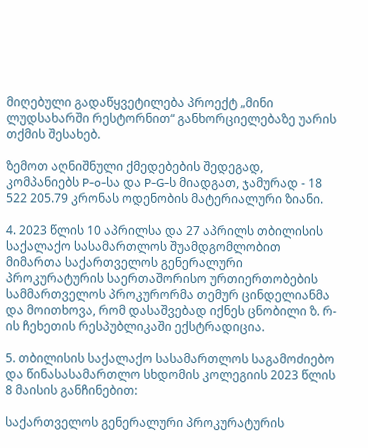მიღებული გადაწყვეტილება პროექტ „მინი ლუდსახარში რესტორნით“ განხორციელებაზე უარის თქმის შესახებ.

ზემოთ აღნიშნული ქმედებების შედეგად, კომპანიებს P-o-სა და P-G-ს მიადგათ, ჯამურად - 18 522 205.79 კრონას ოდენობის მატერიალური ზიანი.

4. 2023 წლის 10 აპრილსა და 27 აპრილს თბილისის საქალაქო სასამართლოს შუამდგომლობით მიმართა საქართველოს გენერალური პროკურატურის საერთაშორისო ურთიერთობების სამმართველოს პროკურორმა თემურ ცინდელიანმა და მოითხოვა, რომ დასაშვებად იქნეს ცნობილი ზ. რ-ის ჩეხეთის რესპუბლიკაში ექსტრადიცია.

5. თბილისის საქალაქო სასამართლოს საგამოძიებო და წინასასამართლო სხდომის კოლეგიის 2023 წლის 8 მაისის განჩინებით:

საქართველოს გენერალური პროკურატურის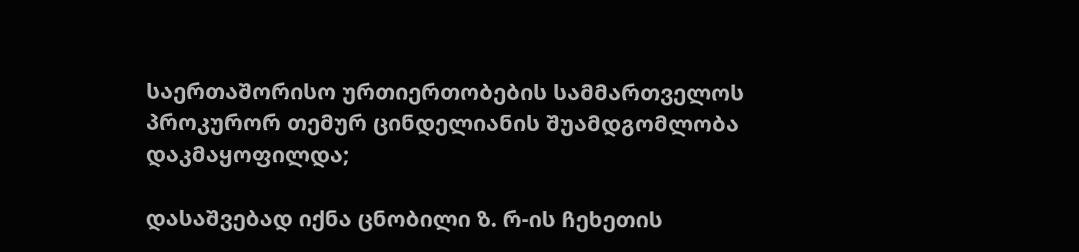საერთაშორისო ურთიერთობების სამმართველოს პროკურორ თემურ ცინდელიანის შუამდგომლობა დაკმაყოფილდა;

დასაშვებად იქნა ცნობილი ზ. რ-ის ჩეხეთის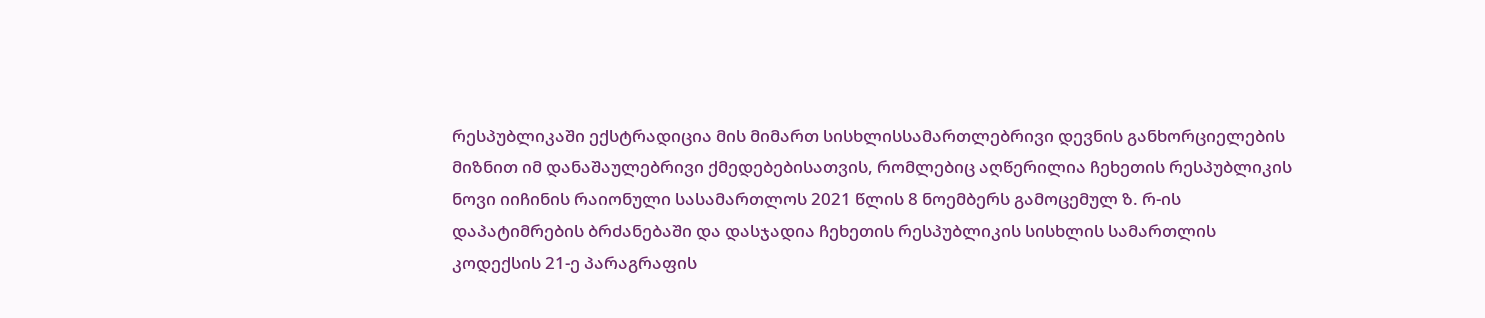რესპუბლიკაში ექსტრადიცია მის მიმართ სისხლისსამართლებრივი დევნის განხორციელების მიზნით იმ დანაშაულებრივი ქმედებებისათვის, რომლებიც აღწერილია ჩეხეთის რესპუბლიკის ნოვი იიჩინის რაიონული სასამართლოს 2021 წლის 8 ნოემბერს გამოცემულ ზ. რ-ის დაპატიმრების ბრძანებაში და დასჯადია ჩეხეთის რესპუბლიკის სისხლის სამართლის კოდექსის 21-ე პარაგრაფის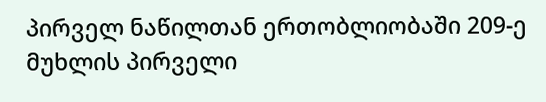პირველ ნაწილთან ერთობლიობაში 209-ე მუხლის პირველი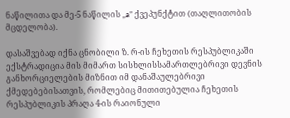ნაწილითა და მე-5 ნაწილის „a” ქვეპუნქტით (თაღლითობის მცდელობა).

დასაშვებად იქნა ცნობილი ზ. რ-ის ჩეხეთის რესპუბლიკაში ექსტრადიცია მის მიმართ სისხლისსამართლებრივი დევნის განხორციელების მიზნით იმ დანაშაულებრივი ქმედებებისათვის, რომლებიც მითითებულია ჩეხეთის რესპუბლიკის პრაღა 4-ის რაიონული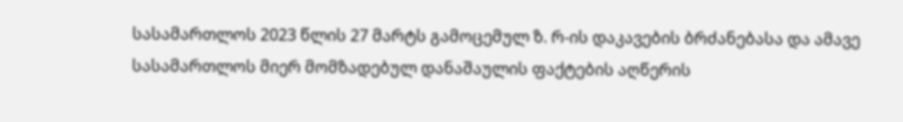სასამართლოს 2023 წლის 27 მარტს გამოცემულ ზ. რ-ის დაკავების ბრძანებასა და ამავე სასამართლოს მიერ მომზადებულ დანაშაულის ფაქტების აღწერის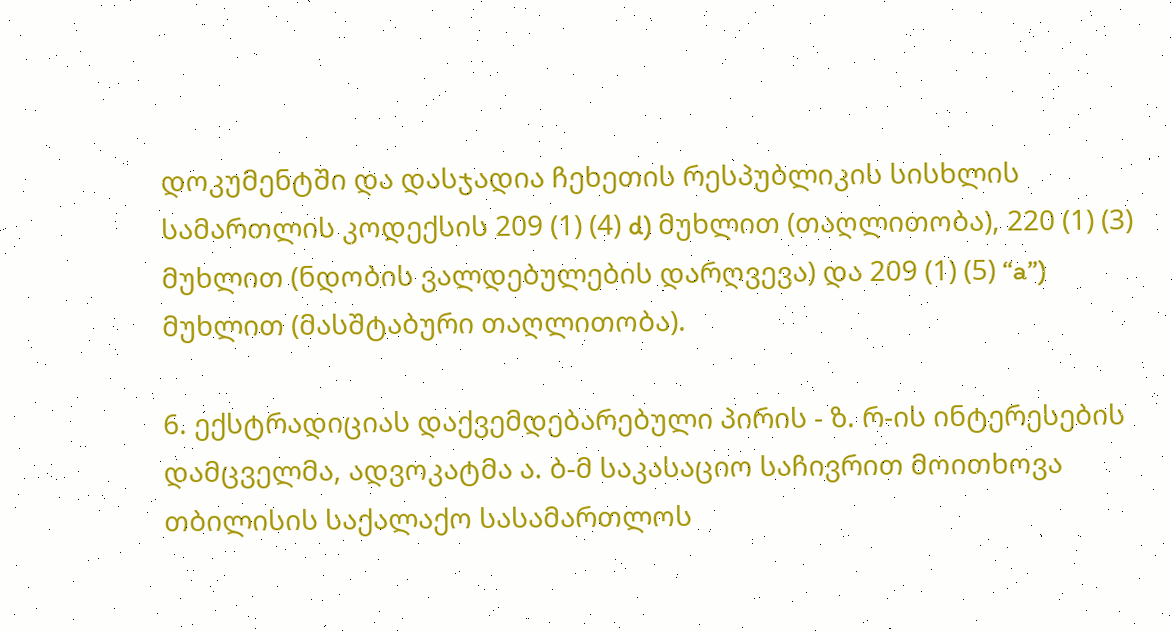დოკუმენტში და დასჯადია ჩეხეთის რესპუბლიკის სისხლის სამართლის კოდექსის 209 (1) (4) d) მუხლით (თაღლითობა), 220 (1) (3) მუხლით (ნდობის ვალდებულების დარღვევა) და 209 (1) (5) “a”) მუხლით (მასშტაბური თაღლითობა).

6. ექსტრადიციას დაქვემდებარებული პირის - ზ. რ-ის ინტერესების დამცველმა, ადვოკატმა ა. ბ-მ საკასაციო საჩივრით მოითხოვა თბილისის საქალაქო სასამართლოს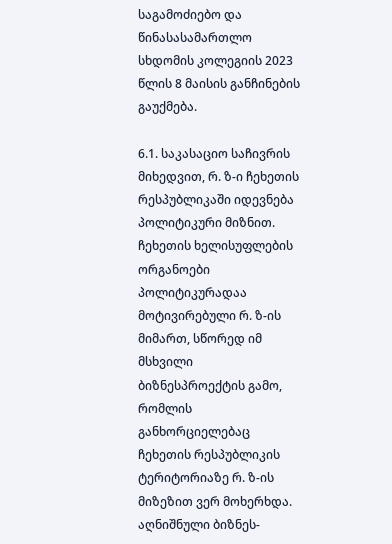საგამოძიებო და წინასასამართლო სხდომის კოლეგიის 2023 წლის 8 მაისის განჩინების გაუქმება.

6.1. საკასაციო საჩივრის მიხედვით, რ. ზ-ი ჩეხეთის რესპუბლიკაში იდევნება პოლიტიკური მიზნით. ჩეხეთის ხელისუფლების ორგანოები პოლიტიკურადაა მოტივირებული რ. ზ-ის მიმართ, სწორედ იმ მსხვილი ბიზნესპროექტის გამო, რომლის განხორციელებაც ჩეხეთის რესპუბლიკის ტერიტორიაზე რ. ზ-ის მიზეზით ვერ მოხერხდა. აღნიშნული ბიზნეს-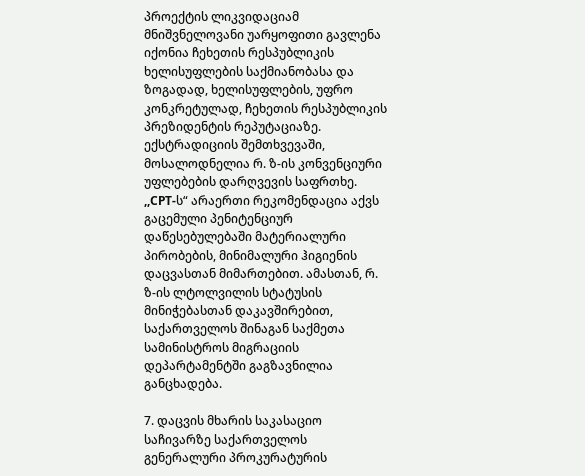პროექტის ლიკვიდაციამ მნიშვნელოვანი უარყოფითი გავლენა იქონია ჩეხეთის რესპუბლიკის ხელისუფლების საქმიანობასა და ზოგადად, ხელისუფლების, უფრო კონკრეტულად, ჩეხეთის რესპუბლიკის პრეზიდენტის რეპუტაციაზე. ექსტრადიციის შემთხვევაში, მოსალოდნელია რ. ზ-ის კონვენციური უფლებების დარღვევის საფრთხე. ,,CPT-ს“ არაერთი რეკომენდაცია აქვს გაცემული პენიტენციურ დაწესებულებაში მატერიალური პირობების, მინიმალური ჰიგიენის დაცვასთან მიმართებით. ამასთან, რ. ზ-ის ლტოლვილის სტატუსის მინიჭებასთან დაკავშირებით, საქართველოს შინაგან საქმეთა სამინისტროს მიგრაციის დეპარტამენტში გაგზავნილია განცხადება.

7. დაცვის მხარის საკასაციო საჩივარზე საქართველოს გენერალური პროკურატურის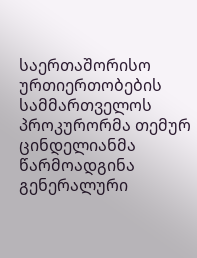საერთაშორისო ურთიერთობების სამმართველოს პროკურორმა თემურ ცინდელიანმა წარმოადგინა გენერალური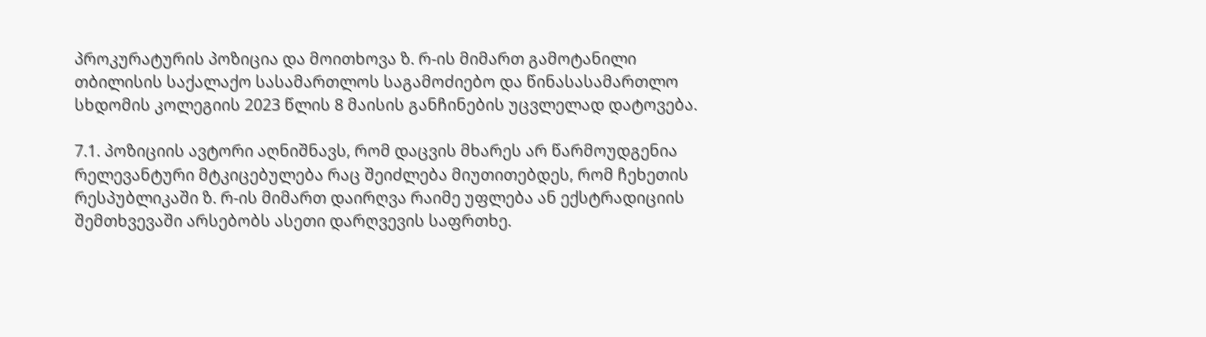პროკურატურის პოზიცია და მოითხოვა ზ. რ-ის მიმართ გამოტანილი თბილისის საქალაქო სასამართლოს საგამოძიებო და წინასასამართლო სხდომის კოლეგიის 2023 წლის 8 მაისის განჩინების უცვლელად დატოვება.

7.1. პოზიციის ავტორი აღნიშნავს, რომ დაცვის მხარეს არ წარმოუდგენია რელევანტური მტკიცებულება რაც შეიძლება მიუთითებდეს, რომ ჩეხეთის რესპუბლიკაში ზ. რ-ის მიმართ დაირღვა რაიმე უფლება ან ექსტრადიციის შემთხვევაში არსებობს ასეთი დარღვევის საფრთხე.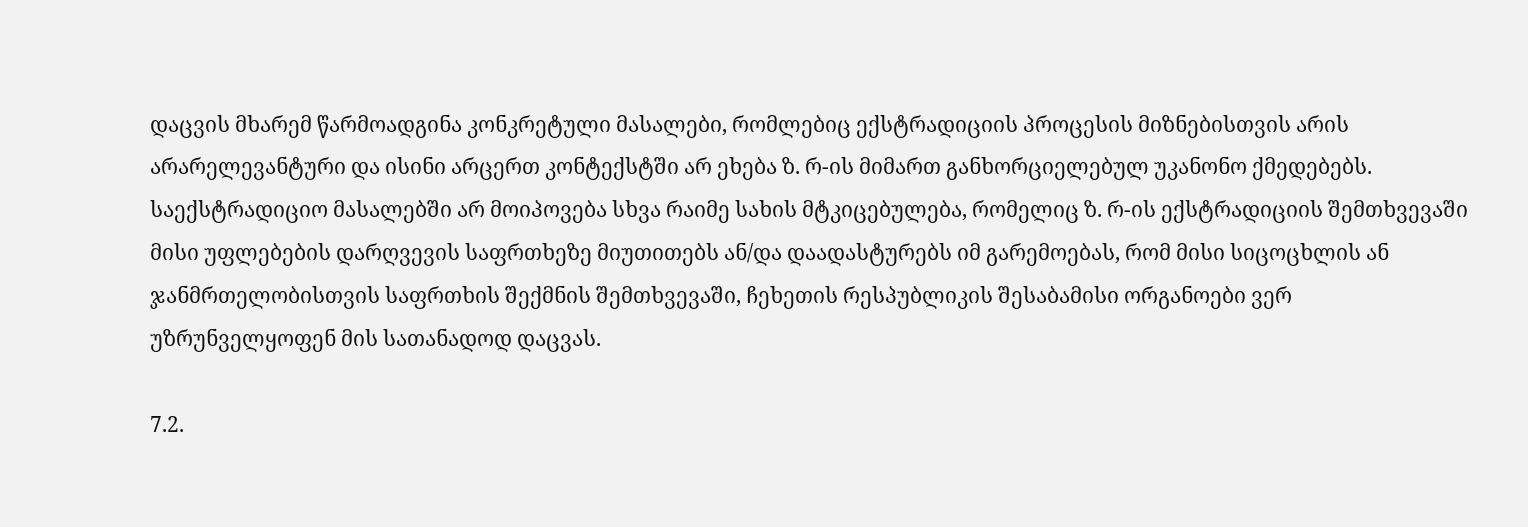დაცვის მხარემ წარმოადგინა კონკრეტული მასალები, რომლებიც ექსტრადიციის პროცესის მიზნებისთვის არის არარელევანტური და ისინი არცერთ კონტექსტში არ ეხება ზ. რ-ის მიმართ განხორციელებულ უკანონო ქმედებებს. საექსტრადიციო მასალებში არ მოიპოვება სხვა რაიმე სახის მტკიცებულება, რომელიც ზ. რ-ის ექსტრადიციის შემთხვევაში მისი უფლებების დარღვევის საფრთხეზე მიუთითებს ან/და დაადასტურებს იმ გარემოებას, რომ მისი სიცოცხლის ან ჯანმრთელობისთვის საფრთხის შექმნის შემთხვევაში, ჩეხეთის რესპუბლიკის შესაბამისი ორგანოები ვერ უზრუნველყოფენ მის სათანადოდ დაცვას.

7.2.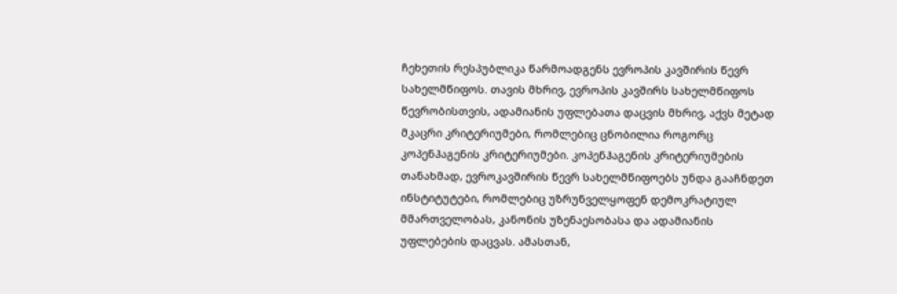ჩეხეთის რესპუბლიკა წარმოადგენს ევროპის კავშირის წევრ სახელმწიფოს. თავის მხრივ, ევროპის კავშირს სახელმწიფოს წევრობისთვის, ადამიანის უფლებათა დაცვის მხრივ, აქვს მეტად მკაცრი კრიტერიუმები, რომლებიც ცნობილია როგორც კოპენჰაგენის კრიტერიუმები. კოპენჰაგენის კრიტერიუმების თანახმად, ევროკავშირის წევრ სახელმწიფოებს უნდა გააჩნდეთ ინსტიტუტები, რომლებიც უზრუნველყოფენ დემოკრატიულ მმართველობას, კანონის უზენაესობასა და ადამიანის უფლებების დაცვას. ამასთან,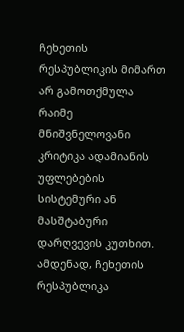ჩეხეთის რესპუბლიკის მიმართ არ გამოთქმულა რაიმე მნიშვნელოვანი კრიტიკა ადამიანის უფლებების სისტემური ან მასშტაბური დარღვევის კუთხით. ამდენად, ჩეხეთის რესპუბლიკა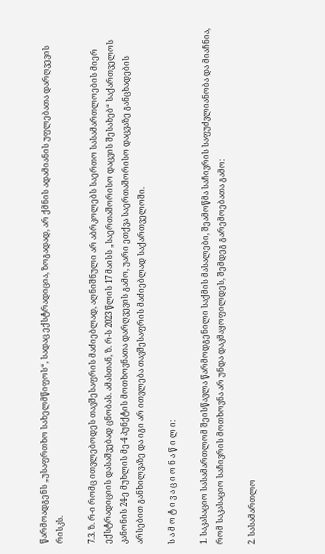წარმოადგენს „უსაფრთხო სახელმწიფოს“, სადაც ექსტრადიცია, ზოგადად, არ ქმნის ადამიანის უფლებათა დარღვევის რისკს.

7.3. ზ. რ-ი რომც ითვლებოდეს თავშესაფრის მაძიებლად, აღნიშნული არ აბრკოლებს საერთო სასამართლოების მიერ ექსტრადიციის დასაშვებად ცნობას. ამასთან, ზ. რ-ს 2023 წლის 17 მაისს „საერთაშორისო დაცვის შესახებ“ საქართველოს კანონის 24-ე მუხლის მე-4 პუნქტის მოთხოვნათა დარღვევის გამო, უარი ეთქვა საერთაშორისო დაცვაზე განცხადების არსებით განხილვაზე და იგი არ ითვლება თავშესაფრის მაძიებლად საქართველოში.

ს ა მ ო ტ ი ვ ა ც ი ო ნ ა წ ი ლ ი:

1. საკასაციო სასამართლომ შეისწავლა წარმოდგენილი საქმის მასალები, შეამოწმა საჩივრის საფუძვლიანობა და მიაჩნია, რომ საკასაციო საჩივრის მოთხოვნა არ უნდა დაკმაყოფილდეს, შემდეგ გარემოებათა გამო:

2. სასამართლო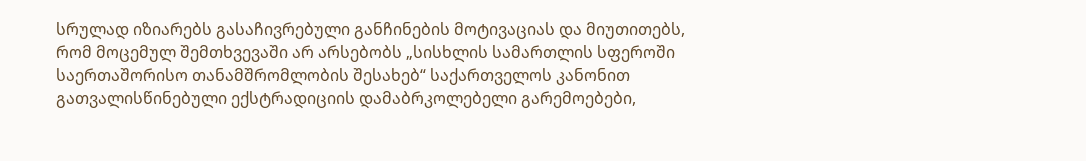სრულად იზიარებს გასაჩივრებული განჩინების მოტივაციას და მიუთითებს, რომ მოცემულ შემთხვევაში არ არსებობს „სისხლის სამართლის სფეროში საერთაშორისო თანამშრომლობის შესახებ“ საქართველოს კანონით გათვალისწინებული ექსტრადიციის დამაბრკოლებელი გარემოებები,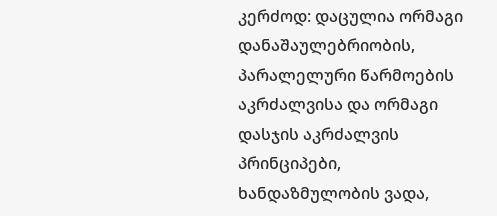კერძოდ: დაცულია ორმაგი დანაშაულებრიობის, პარალელური წარმოების აკრძალვისა და ორმაგი დასჯის აკრძალვის პრინციპები, ხანდაზმულობის ვადა,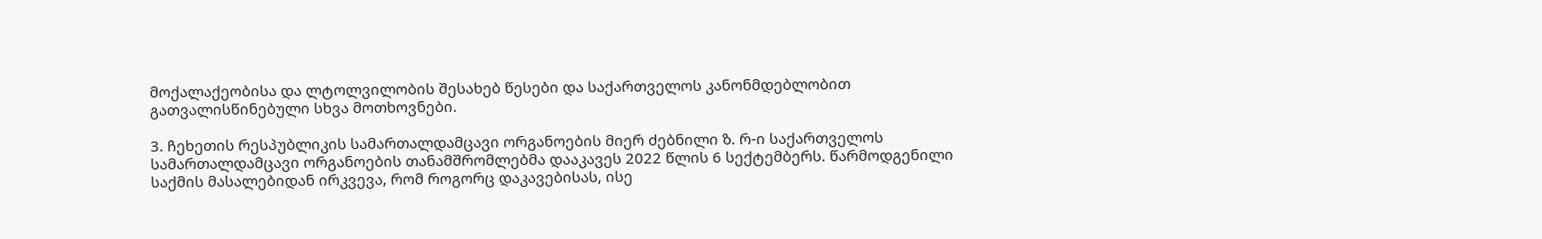მოქალაქეობისა და ლტოლვილობის შესახებ წესები და საქართველოს კანონმდებლობით გათვალისწინებული სხვა მოთხოვნები.

3. ჩეხეთის რესპუბლიკის სამართალდამცავი ორგანოების მიერ ძებნილი ზ. რ-ი საქართველოს სამართალდამცავი ორგანოების თანამშრომლებმა დააკავეს 2022 წლის 6 სექტემბერს. წარმოდგენილი საქმის მასალებიდან ირკვევა, რომ როგორც დაკავებისას, ისე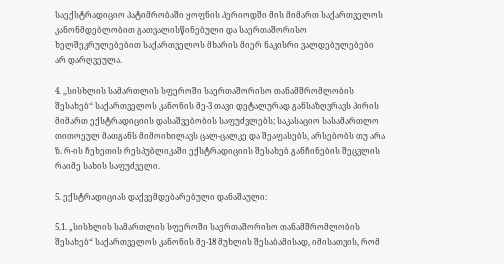საექსტრადიციო პატიმრობაში ყოფნის პერიოდში მის მიმართ საქართველოს კანონმდებლობით გათვალისწინებული და საერთაშორისო ხელშეკრულებებით საქართველოს მხარის მიერ ნაკისრი ვალდებულებები არ დარღვეულა.

4. ,,სისხლის სამართლის სფეროში საერთაშორისო თანამშრომლობის შესახებ‘‘ საქართველოს კანონის მე-3 თავი დეტალურად განსაზღვრავს პირის მიმართ ექსტრადიციის დასაშვებობის საფუძვლებს; საკასაციო სასამართლო თითოეულ მათგანს მიმოიხილავს ცალ-ცალკე და შეაფასებს, არსებობს თუ არა ზ. რ-ის ჩეხეთის რესპუბლიკაში ექსტრადიციის შესახებ განჩინების შეცვლის რაიმე სახის საფუძველი.

5. ექსტრადიციას დაქვემდებარებული დანაშაული:

5.1. „სისხლის სამართლის სფეროში საერთაშორისო თანამშრომლობის შესახებ“ საქართველოს კანონის მე-18 მუხლის შესაბამისად, იმისათვის, რომ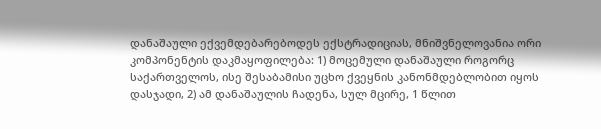დანაშაული ექვემდებარებოდეს ექსტრადიციას, მნიშვნელოვანია ორი კომპონენტის დაკმაყოფილება: 1) მოცემული დანაშაული როგორც საქართველოს, ისე შესაბამისი უცხო ქვეყნის კანონმდებლობით იყოს დასჯადი, 2) ამ დანაშაულის ჩადენა, სულ მცირე, 1 წლით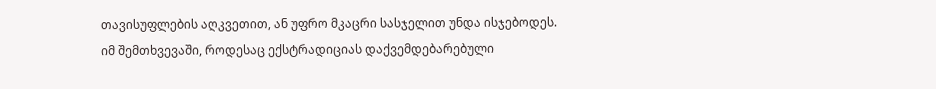თავისუფლების აღკვეთით, ან უფრო მკაცრი სასჯელით უნდა ისჯებოდეს. იმ შემთხვევაში, როდესაც ექსტრადიციას დაქვემდებარებული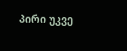პირი უკვე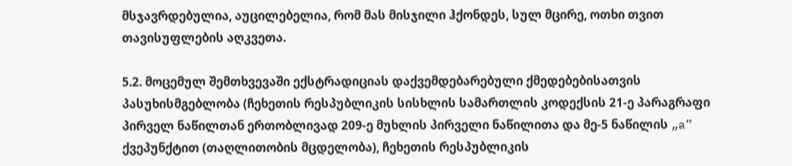მსჯავრდებულია, აუცილებელია, რომ მას მისჯილი ჰქონდეს, სულ მცირე, ოთხი თვით თავისუფლების აღკვეთა.

5.2. მოცემულ შემთხვევაში ექსტრადიციას დაქვემდებარებული ქმედებებისათვის პასუხისმგებლობა (ჩეხეთის რესპუბლიკის სისხლის სამართლის კოდექსის 21-ე პარაგრაფი პირველ ნაწილთან ერთობლივად 209-ე მუხლის პირველი ნაწილითა და მე-5 ნაწილის „a” ქვეპუნქტით (თაღლითობის მცდელობა), ჩეხეთის რესპუბლიკის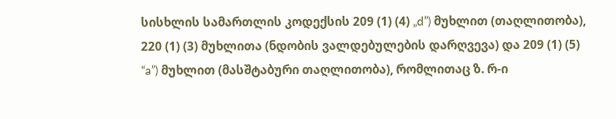სისხლის სამართლის კოდექსის 209 (1) (4) „d”) მუხლით (თაღლითობა), 220 (1) (3) მუხლითა (ნდობის ვალდებულების დარღვევა) და 209 (1) (5) “a”) მუხლით (მასშტაბური თაღლითობა), რომლითაც ზ. რ-ი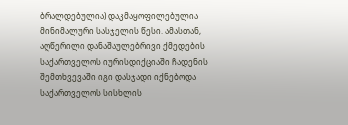ბრალდებულია) დაკმაყოფილებულია მინიმალური სასჯელის წესი. ამასთან, აღწერილი დანაშაულებრივი ქმედების საქართველოს იურისდიქციაში ჩადენის შემთხვევაში იგი დასჯადი იქნებოდა საქართველოს სისხლის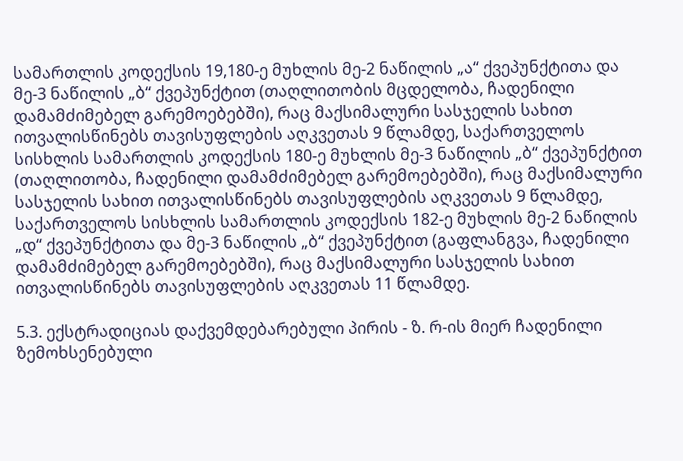სამართლის კოდექსის 19,180-ე მუხლის მე-2 ნაწილის „ა“ ქვეპუნქტითა და მე-3 ნაწილის „ბ“ ქვეპუნქტით (თაღლითობის მცდელობა, ჩადენილი დამამძიმებელ გარემოებებში), რაც მაქსიმალური სასჯელის სახით ითვალისწინებს თავისუფლების აღკვეთას 9 წლამდე, საქართველოს სისხლის სამართლის კოდექსის 180-ე მუხლის მე-3 ნაწილის „ბ“ ქვეპუნქტით (თაღლითობა, ჩადენილი დამამძიმებელ გარემოებებში), რაც მაქსიმალური სასჯელის სახით ითვალისწინებს თავისუფლების აღკვეთას 9 წლამდე, საქართველოს სისხლის სამართლის კოდექსის 182-ე მუხლის მე-2 ნაწილის „დ“ ქვეპუნქტითა და მე-3 ნაწილის „ბ“ ქვეპუნქტით (გაფლანგვა, ჩადენილი დამამძიმებელ გარემოებებში), რაც მაქსიმალური სასჯელის სახით ითვალისწინებს თავისუფლების აღკვეთას 11 წლამდე.

5.3. ექსტრადიციას დაქვემდებარებული პირის - ზ. რ-ის მიერ ჩადენილი ზემოხსენებული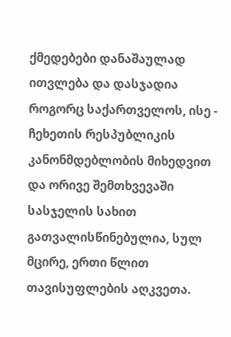ქმედებები დანაშაულად ითვლება და დასჯადია როგორც საქართველოს, ისე - ჩეხეთის რესპუბლიკის კანონმდებლობის მიხედვით და ორივე შემთხვევაში სასჯელის სახით გათვალისწინებულია, სულ მცირე, ერთი წლით თავისუფლების აღკვეთა.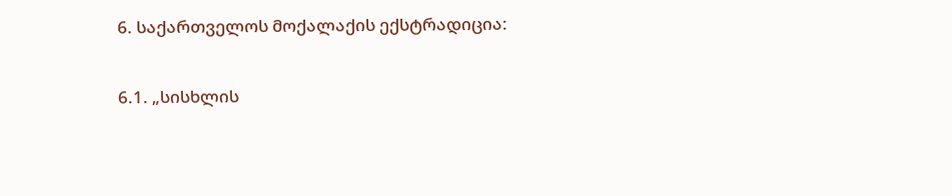6. საქართველოს მოქალაქის ექსტრადიცია:

6.1. „სისხლის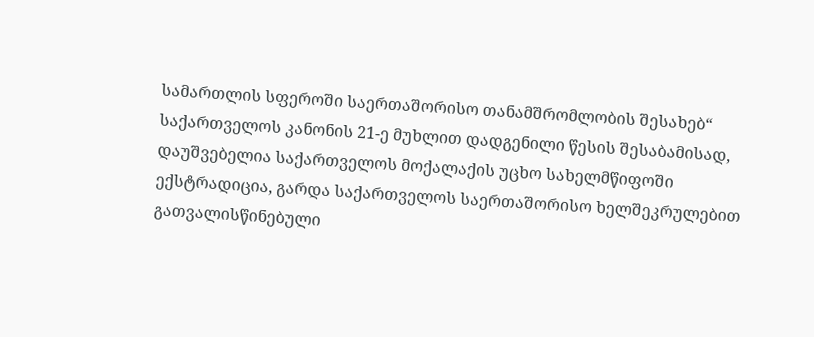სამართლის სფეროში საერთაშორისო თანამშრომლობის შესახებ“ საქართველოს კანონის 21-ე მუხლით დადგენილი წესის შესაბამისად, დაუშვებელია საქართველოს მოქალაქის უცხო სახელმწიფოში ექსტრადიცია, გარდა საქართველოს საერთაშორისო ხელშეკრულებით გათვალისწინებული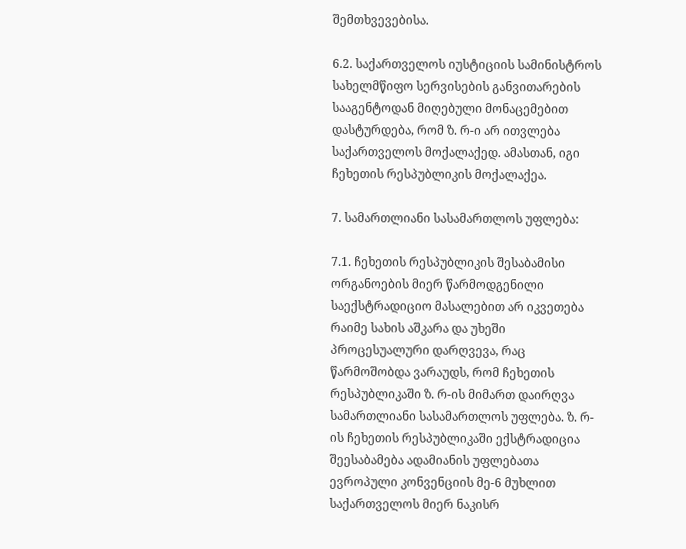შემთხვევებისა.

6.2. საქართველოს იუსტიციის სამინისტროს სახელმწიფო სერვისების განვითარების სააგენტოდან მიღებული მონაცემებით დასტურდება, რომ ზ. რ-ი არ ითვლება საქართველოს მოქალაქედ. ამასთან, იგი ჩეხეთის რესპუბლიკის მოქალაქეა.

7. სამართლიანი სასამართლოს უფლება:

7.1. ჩეხეთის რესპუბლიკის შესაბამისი ორგანოების მიერ წარმოდგენილი საექსტრადიციო მასალებით არ იკვეთება რაიმე სახის აშკარა და უხეში პროცესუალური დარღვევა, რაც წარმოშობდა ვარაუდს, რომ ჩეხეთის რესპუბლიკაში ზ. რ-ის მიმართ დაირღვა სამართლიანი სასამართლოს უფლება. ზ. რ-ის ჩეხეთის რესპუბლიკაში ექსტრადიცია შეესაბამება ადამიანის უფლებათა ევროპული კონვენციის მე-6 მუხლით საქართველოს მიერ ნაკისრ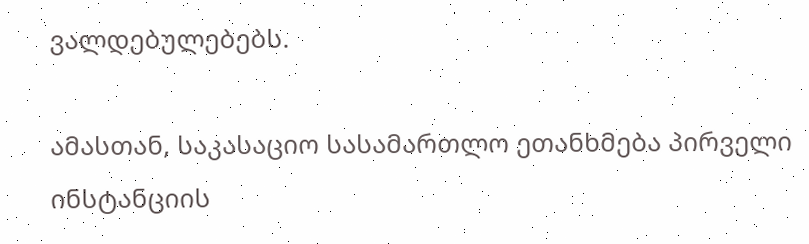ვალდებულებებს.

ამასთან, საკასაციო სასამართლო ეთანხმება პირველი ინსტანციის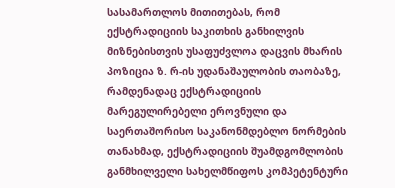სასამართლოს მითითებას, რომ ექსტრადიციის საკითხის განხილვის მიზნებისთვის უსაფუძვლოა დაცვის მხარის პოზიცია ზ. რ-ის უდანაშაულობის თაობაზე, რამდენადაც ექსტრადიციის მარეგულირებელი ეროვნული და საერთაშორისო საკანონმდებლო ნორმების თანახმად, ექსტრადიციის შუამდგომლობის განმხილველი სახელმწიფოს კომპეტენტური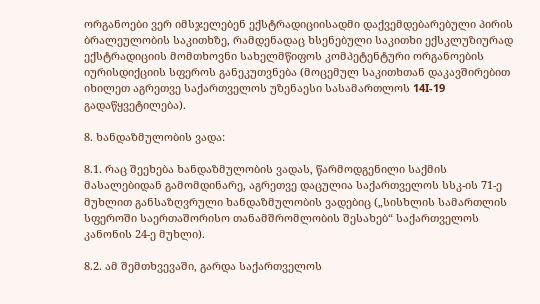ორგანოები ვერ იმსჯელებენ ექსტრადიციისადმი დაქვემდებარებული პირის ბრალეულობის საკითხზე, რამდენადაც ხსენებული საკითხი ექსკლუზიურად ექსტრადიციის მომთხოვნი სახელმწიფოს კომპეტენტური ორგანოების იურისდიქციის სფეროს განეკუთვნება (მოცემულ საკითხთან დაკავშირებით იხილეთ აგრეთვე საქართველოს უზენაესი სასამართლოს 14I-19 გადაწყვეტილება).

8. ხანდაზმულობის ვადა:

8.1. რაც შეეხება ხანდაზმულობის ვადას, წარმოდგენილი საქმის მასალებიდან გამომდინარე, აგრეთვე დაცულია საქართველოს სსკ-ის 71-ე მუხლით განსაზღვრული ხანდაზმულობის ვადებიც („სისხლის სამართლის სფეროში საერთაშორისო თანამშრომლობის შესახებ“ საქართველოს კანონის 24-ე მუხლი).

8.2. ამ შემთხვევაში, გარდა საქართველოს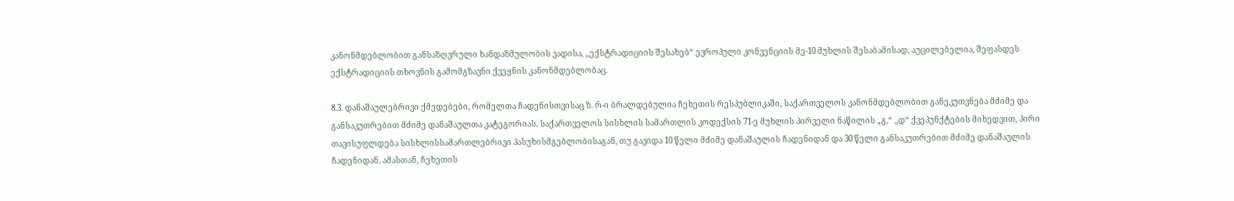კანონმდებლობით განსაზღვრული ხანდაზმულობის ვადისა, ,,ექსტრადიციის შესახებ“ ევროპული კონვენციის მე-10 მუხლის შესაბამისად, აუცილებელია, შეფასდეს ექსტრადიციის თხოვნის გამომგზავნი ქვეყნის კანონმდებლობაც.

8.3. დანაშაულებრივი ქმედებები, რომელთა ჩადენისთვისაც ზ. რ-ი ბრალდებულია ჩეხეთის რესპუბლიკაში, საქართველოს კანონმდებლობით განეკუთვნება მძიმე და განსაკუთრებით მძიმე დანაშაულთა კატეგორიას. საქართველოს სისხლის სამართლის კოდექსის 71-ე მუხლის პირველი ნაწილის „გ,“ ,,დ“ ქვეპუნქტების მიხედვით, პირი თავისუფლდება სისხლისსამართლებრივი პასუხისმგებლობისაგან, თუ გავიდა 10 წელი მძიმე დანაშაულის ჩადენიდან და 30 წელი განსაკუთრებით მძიმე დანაშაულის ჩადენიდან. ამასთან, ჩეხეთის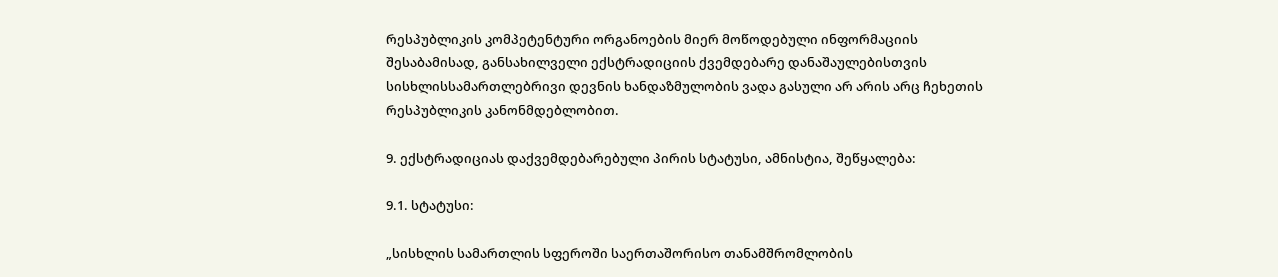რესპუბლიკის კომპეტენტური ორგანოების მიერ მოწოდებული ინფორმაციის შესაბამისად, განსახილველი ექსტრადიციის ქვემდებარე დანაშაულებისთვის სისხლისსამართლებრივი დევნის ხანდაზმულობის ვადა გასული არ არის არც ჩეხეთის რესპუბლიკის კანონმდებლობით.

9. ექსტრადიციას დაქვემდებარებული პირის სტატუსი, ამნისტია, შეწყალება:

9.1. სტატუსი:

„სისხლის სამართლის სფეროში საერთაშორისო თანამშრომლობის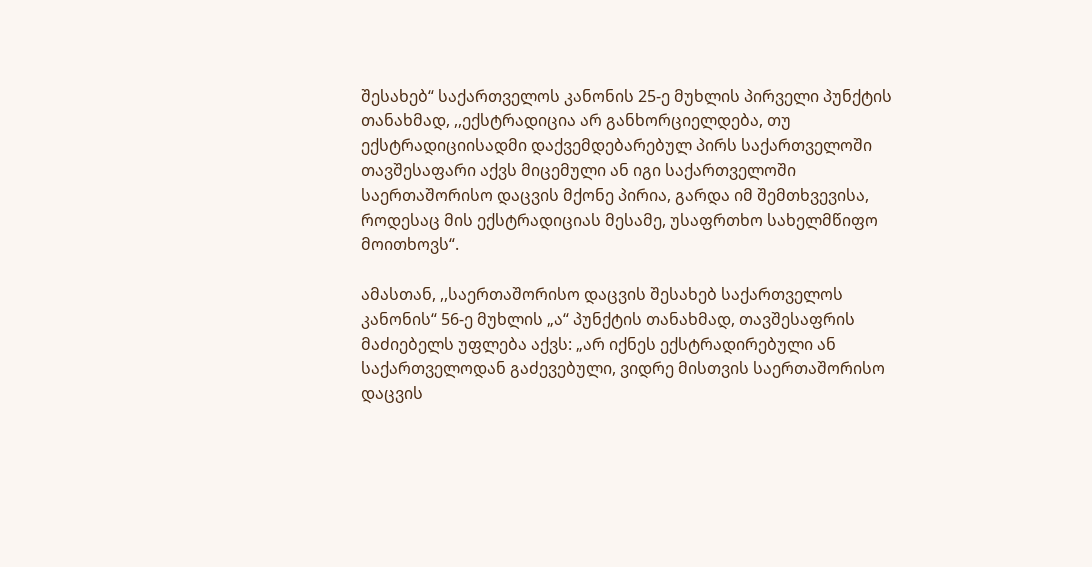შესახებ“ საქართველოს კანონის 25-ე მუხლის პირველი პუნქტის თანახმად, ,,ექსტრადიცია არ განხორციელდება, თუ ექსტრადიციისადმი დაქვემდებარებულ პირს საქართველოში თავშესაფარი აქვს მიცემული ან იგი საქართველოში საერთაშორისო დაცვის მქონე პირია, გარდა იმ შემთხვევისა, როდესაც მის ექსტრადიციას მესამე, უსაფრთხო სახელმწიფო მოითხოვს“.

ამასთან, ,,საერთაშორისო დაცვის შესახებ საქართველოს კანონის“ 56-ე მუხლის „ა“ პუნქტის თანახმად, თავშესაფრის მაძიებელს უფლება აქვს: „არ იქნეს ექსტრადირებული ან საქართველოდან გაძევებული, ვიდრე მისთვის საერთაშორისო დაცვის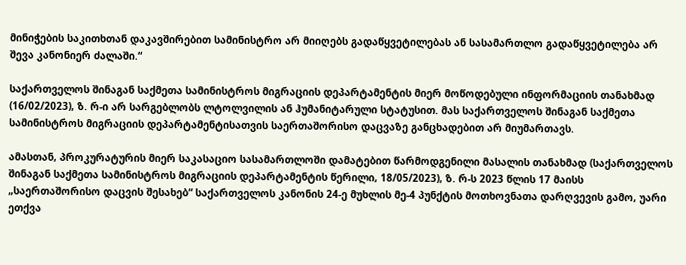მინიჭების საკითხთან დაკავშირებით სამინისტრო არ მიიღებს გადაწყვეტილებას ან სასამართლო გადაწყვეტილება არ შევა კანონიერ ძალაში.“

საქართველოს შინაგან საქმეთა სამინისტროს მიგრაციის დეპარტამენტის მიერ მოწოდებული ინფორმაციის თანახმად (16/02/2023), ზ. რ-ი არ სარგებლობს ლტოლვილის ან ჰუმანიტარული სტატუსით. მას საქართველოს შინაგან საქმეთა სამინისტროს მიგრაციის დეპარტამენტისათვის საერთაშორისო დაცვაზე განცხადებით არ მიუმართავს.

ამასთან, პროკურატურის მიერ საკასაციო სასამართლოში დამატებით წარმოდგენილი მასალის თანახმად (საქართველოს შინაგან საქმეთა სამინისტროს მიგრაციის დეპარტამენტის წერილი, 18/05/2023), ზ. რ-ს 2023 წლის 17 მაისს „საერთაშორისო დაცვის შესახებ“ საქართველოს კანონის 24-ე მუხლის მე-4 პუნქტის მოთხოვნათა დარღვევის გამო, უარი ეთქვა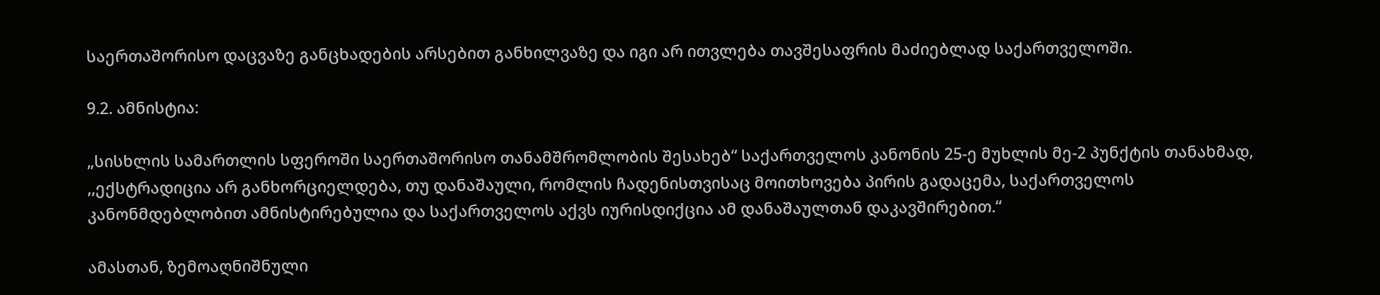საერთაშორისო დაცვაზე განცხადების არსებით განხილვაზე და იგი არ ითვლება თავშესაფრის მაძიებლად საქართველოში.

9.2. ამნისტია:

„სისხლის სამართლის სფეროში საერთაშორისო თანამშრომლობის შესახებ“ საქართველოს კანონის 25-ე მუხლის მე-2 პუნქტის თანახმად, ,,ექსტრადიცია არ განხორციელდება, თუ დანაშაული, რომლის ჩადენისთვისაც მოითხოვება პირის გადაცემა, საქართველოს კანონმდებლობით ამნისტირებულია და საქართველოს აქვს იურისდიქცია ამ დანაშაულთან დაკავშირებით.“

ამასთან, ზემოაღნიშნული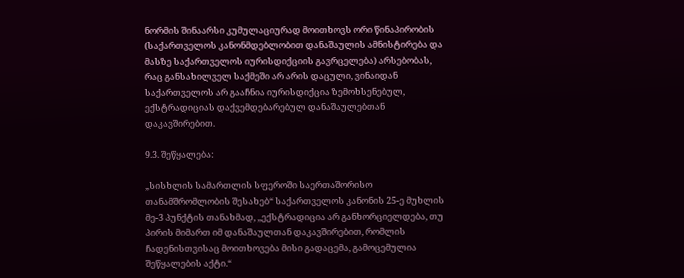ნორმის შინაარსი კუმულაციურად მოითხოვს ორი წინაპირობის (საქართველოს კანონმდებლობით დანაშაულის ამნისტირება და მასზე საქართველოს იურისდიქციის გავრცელება) არსებობას, რაც განსახილველ საქმეში არ არის დაცული, ვინაიდან საქართველოს არ გააჩნია იურისდიქცია ზემოხსენებულ, ექსტრადიციას დაქვემდებარებულ დანაშაულებთან დაკავშირებით.

9.3. შეწყალება:

„სისხლის სამართლის სფეროში საერთაშორისო თანამშრომლობის შესახებ“ საქართველოს კანონის 25-ე მუხლის მე-3 პუნქტის თანახმად, ,,ექსტრადიცია არ განხორციელდება, თუ პირის მიმართ იმ დანაშაულთან დაკავშირებით, რომლის ჩადენისთვისაც მოითხოვება მისი გადაცემა, გამოცემულია შეწყალების აქტი.“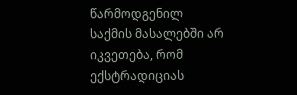წარმოდგენილ საქმის მასალებში არ იკვეთება, რომ ექსტრადიციას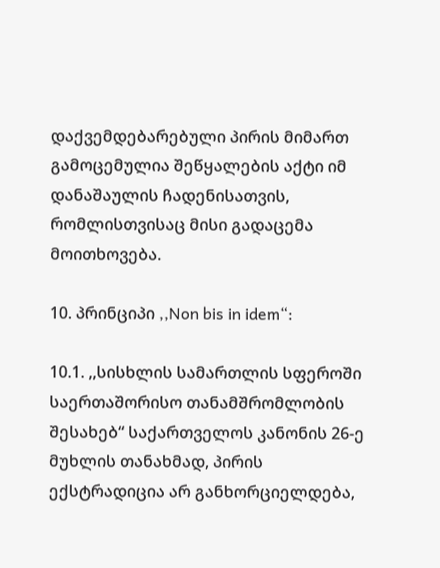დაქვემდებარებული პირის მიმართ გამოცემულია შეწყალების აქტი იმ დანაშაულის ჩადენისათვის, რომლისთვისაც მისი გადაცემა მოითხოვება.

10. პრინციპი ,,Non bis in idem“:

10.1. ,,სისხლის სამართლის სფეროში საერთაშორისო თანამშრომლობის შესახებ“ საქართველოს კანონის 26-ე მუხლის თანახმად, პირის ექსტრადიცია არ განხორციელდება,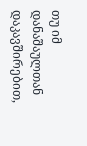თუ იმ დანაშაულთან დაკავშირებით,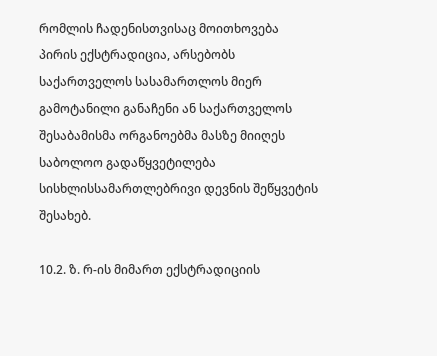რომლის ჩადენისთვისაც მოითხოვება პირის ექსტრადიცია, არსებობს საქართველოს სასამართლოს მიერ გამოტანილი განაჩენი ან საქართველოს შესაბამისმა ორგანოებმა მასზე მიიღეს საბოლოო გადაწყვეტილება სისხლისსამართლებრივი დევნის შეწყვეტის შესახებ.

10.2. ზ. რ-ის მიმართ ექსტრადიციის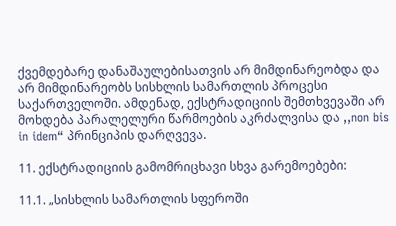ქვემდებარე დანაშაულებისათვის არ მიმდინარეობდა და არ მიმდინარეობს სისხლის სამართლის პროცესი საქართველოში. ამდენად, ექსტრადიციის შემთხვევაში არ მოხდება პარალელური წარმოების აკრძალვისა და ,,non bis in idem“ პრინციპის დარღვევა.

11. ექსტრადიციის გამომრიცხავი სხვა გარემოებები:

11.1. „სისხლის სამართლის სფეროში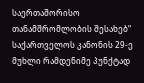საერთაშორისო თანამშრომლობის შესახებ“ საქართველოს კანონის 29-ე მუხლი რამდენიმე პუნქტად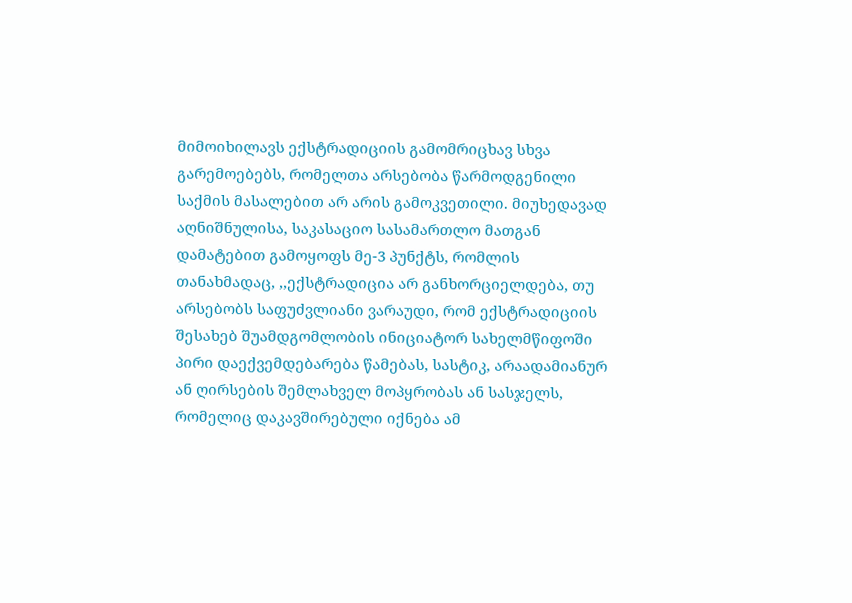მიმოიხილავს ექსტრადიციის გამომრიცხავ სხვა გარემოებებს, რომელთა არსებობა წარმოდგენილი საქმის მასალებით არ არის გამოკვეთილი. მიუხედავად აღნიშნულისა, საკასაციო სასამართლო მათგან დამატებით გამოყოფს მე-3 პუნქტს, რომლის თანახმადაც, ,,ექსტრადიცია არ განხორციელდება, თუ არსებობს საფუძვლიანი ვარაუდი, რომ ექსტრადიციის შესახებ შუამდგომლობის ინიციატორ სახელმწიფოში პირი დაექვემდებარება წამებას, სასტიკ, არაადამიანურ ან ღირსების შემლახველ მოპყრობას ან სასჯელს, რომელიც დაკავშირებული იქნება ამ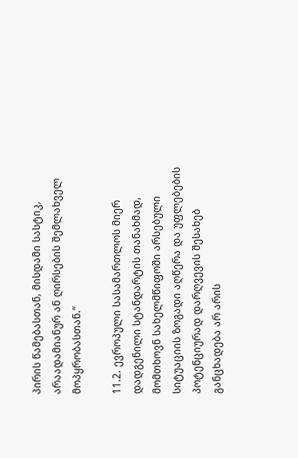პირის წამებასთან, მისდამი სასტიკ, არაადამიანურ ან ღირსების შემლახველ მოპყრობასთან.“

11.2. ევროპული სასამართლოს მიერ დადგენილი სტანდარტის თანახმად, მომთხოვნ სახელმწიფოში არსებული სიტუაციის ზოგადი აღწერა და უფლებების პოტენციურად დარღვევის შესახებ განცხადება არ არის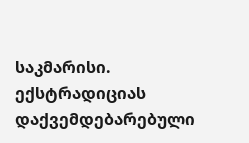საკმარისი. ექსტრადიციას დაქვემდებარებული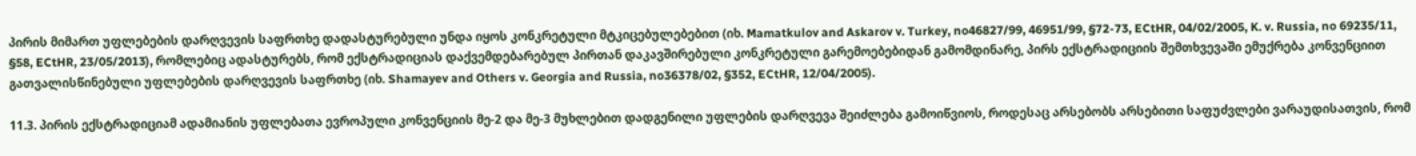პირის მიმართ უფლებების დარღვევის საფრთხე დადასტურებული უნდა იყოს კონკრეტული მტკიცებულებებით (იხ. Mamatkulov and Askarov v. Turkey, no46827/99, 46951/99, §72-73, ECtHR, 04/02/2005, K. v. Russia, no 69235/11, §58, ECtHR, 23/05/2013), რომლებიც ადასტურებს, რომ ექსტრადიციას დაქვემდებარებულ პირთან დაკავშირებული კონკრეტული გარემოებებიდან გამომდინარე, პირს ექსტრადიციის შემთხვევაში ემუქრება კონვენციით გათვალისწინებული უფლებების დარღვევის საფრთხე (იხ. Shamayev and Others v. Georgia and Russia, no36378/02, §352, ECtHR, 12/04/2005).

11.3. პირის ექსტრადიციამ ადამიანის უფლებათა ევროპული კონვენციის მე-2 და მე-3 მუხლებით დადგენილი უფლების დარღვევა შეიძლება გამოიწვიოს, როდესაც არსებობს არსებითი საფუძვლები ვარაუდისათვის, რომ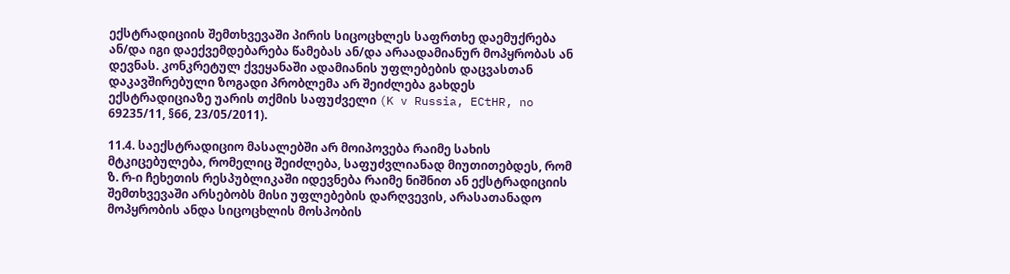ექსტრადიციის შემთხვევაში პირის სიცოცხლეს საფრთხე დაემუქრება ან/და იგი დაექვემდებარება წამებას ან/და არაადამიანურ მოპყრობას ან დევნას. კონკრეტულ ქვეყანაში ადამიანის უფლებების დაცვასთან დაკავშირებული ზოგადი პრობლემა არ შეიძლება გახდეს ექსტრადიციაზე უარის თქმის საფუძველი (K v Russia, ECtHR, no 69235/11, §66, 23/05/2011).

11.4. საექსტრადიციო მასალებში არ მოიპოვება რაიმე სახის მტკიცებულება, რომელიც შეიძლება, საფუძვლიანად მიუთითებდეს, რომ ზ. რ-ი ჩეხეთის რესპუბლიკაში იდევნება რაიმე ნიშნით ან ექსტრადიციის შემთხვევაში არსებობს მისი უფლებების დარღვევის, არასათანადო მოპყრობის ანდა სიცოცხლის მოსპობის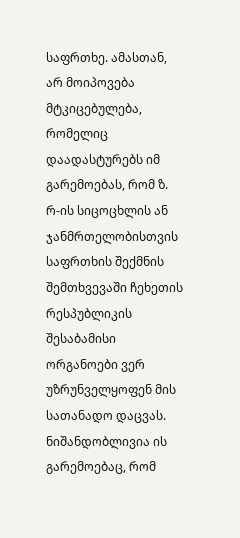საფრთხე. ამასთან, არ მოიპოვება მტკიცებულება, რომელიც დაადასტურებს იმ გარემოებას, რომ ზ. რ-ის სიცოცხლის ან ჯანმრთელობისთვის საფრთხის შექმნის შემთხვევაში ჩეხეთის რესპუბლიკის შესაბამისი ორგანოები ვერ უზრუნველყოფენ მის სათანადო დაცვას. ნიშანდობლივია ის გარემოებაც, რომ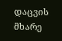დაცვის მხარე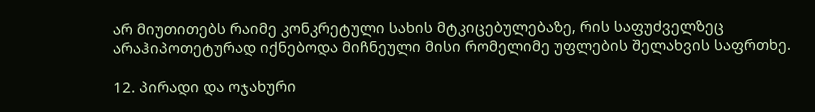არ მიუთითებს რაიმე კონკრეტული სახის მტკიცებულებაზე, რის საფუძველზეც არაჰიპოთეტურად იქნებოდა მიჩნეული მისი რომელიმე უფლების შელახვის საფრთხე.

12. პირადი და ოჯახური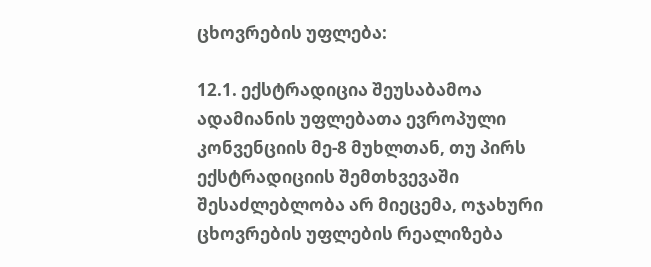ცხოვრების უფლება:

12.1. ექსტრადიცია შეუსაბამოა ადამიანის უფლებათა ევროპული კონვენციის მე-8 მუხლთან, თუ პირს ექსტრადიციის შემთხვევაში შესაძლებლობა არ მიეცემა, ოჯახური ცხოვრების უფლების რეალიზება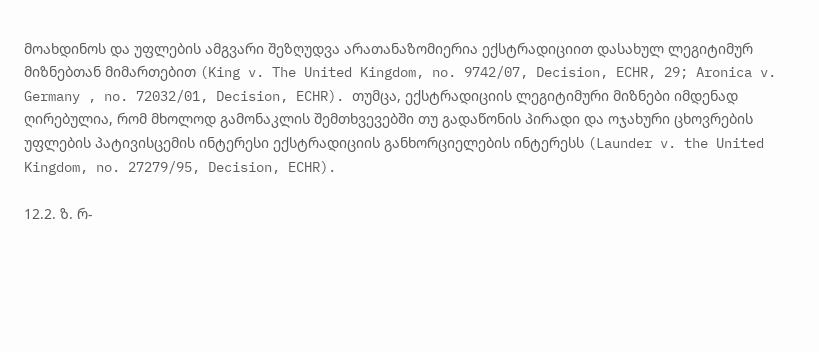მოახდინოს და უფლების ამგვარი შეზღუდვა არათანაზომიერია ექსტრადიციით დასახულ ლეგიტიმურ მიზნებთან მიმართებით (King v. The United Kingdom, no. 9742/07, Decision, ECHR, 29; Aronica v. Germany , no. 72032/01, Decision, ECHR). თუმცა, ექსტრადიციის ლეგიტიმური მიზნები იმდენად ღირებულია, რომ მხოლოდ გამონაკლის შემთხვევებში თუ გადაწონის პირადი და ოჯახური ცხოვრების უფლების პატივისცემის ინტერესი ექსტრადიციის განხორციელების ინტერესს (Launder v. the United Kingdom, no. 27279/95, Decision, ECHR).

12.2. ზ. რ-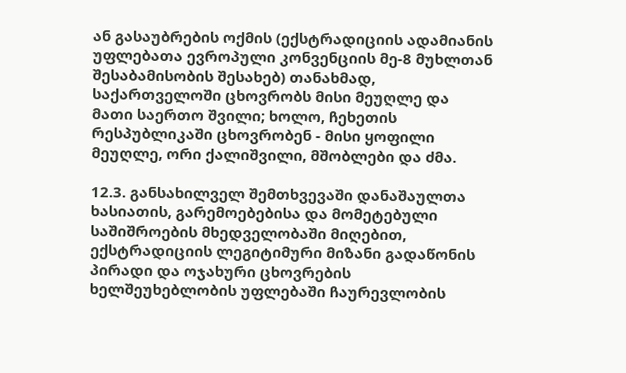ან გასაუბრების ოქმის (ექსტრადიციის ადამიანის უფლებათა ევროპული კონვენციის მე-8 მუხლთან შესაბამისობის შესახებ) თანახმად, საქართველოში ცხოვრობს მისი მეუღლე და მათი საერთო შვილი; ხოლო, ჩეხეთის რესპუბლიკაში ცხოვრობენ - მისი ყოფილი მეუღლე, ორი ქალიშვილი, მშობლები და ძმა.

12.3. განსახილველ შემთხვევაში დანაშაულთა ხასიათის, გარემოებებისა და მომეტებული საშიშროების მხედველობაში მიღებით, ექსტრადიციის ლეგიტიმური მიზანი გადაწონის პირადი და ოჯახური ცხოვრების ხელშეუხებლობის უფლებაში ჩაურევლობის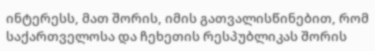ინტერესს, მათ შორის, იმის გათვალისწინებით, რომ საქართველოსა და ჩეხეთის რესპუბლიკას შორის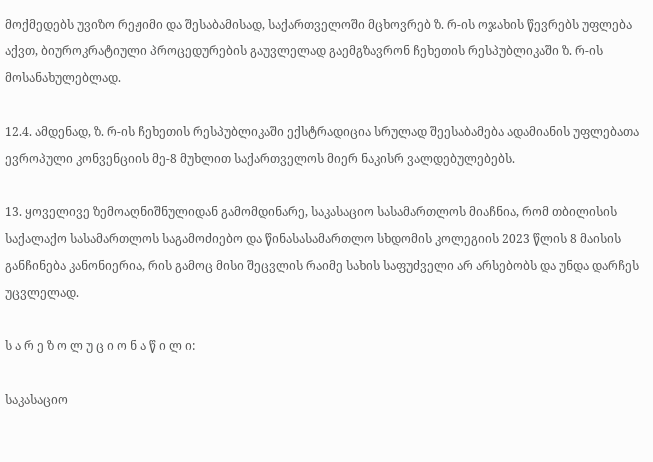მოქმედებს უვიზო რეჟიმი და შესაბამისად, საქართველოში მცხოვრებ ზ. რ-ის ოჯახის წევრებს უფლება აქვთ, ბიუროკრატიული პროცედურების გაუვლელად გაემგზავრონ ჩეხეთის რესპუბლიკაში ზ. რ-ის მოსანახულებლად.

12.4. ამდენად, ზ. რ-ის ჩეხეთის რესპუბლიკაში ექსტრადიცია სრულად შეესაბამება ადამიანის უფლებათა ევროპული კონვენციის მე-8 მუხლით საქართველოს მიერ ნაკისრ ვალდებულებებს.

13. ყოველივე ზემოაღნიშნულიდან გამომდინარე, საკასაციო სასამართლოს მიაჩნია, რომ თბილისის საქალაქო სასამართლოს საგამოძიებო და წინასასამართლო სხდომის კოლეგიის 2023 წლის 8 მაისის განჩინება კანონიერია, რის გამოც მისი შეცვლის რაიმე სახის საფუძველი არ არსებობს და უნდა დარჩეს უცვლელად.

ს ა რ ე ზ ო ლ უ ც ი ო ნ ა წ ი ლ ი:

საკასაციო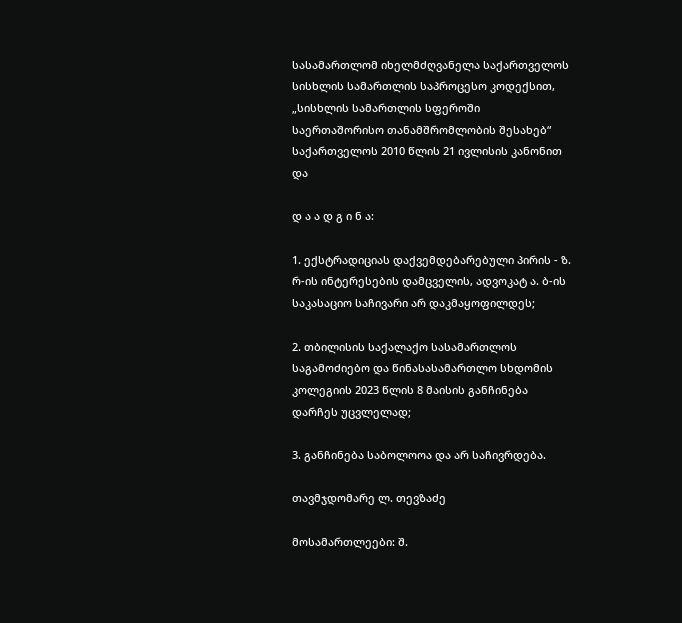სასამართლომ იხელმძღვანელა საქართველოს სისხლის სამართლის საპროცესო კოდექსით, „სისხლის სამართლის სფეროში საერთაშორისო თანამშრომლობის შესახებ“ საქართველოს 2010 წლის 21 ივლისის კანონით და

დ ა ა დ გ ი ნ ა:

1. ექსტრადიციას დაქვემდებარებული პირის - ზ. რ-ის ინტერესების დამცველის, ადვოკატ ა. ბ-ის საკასაციო საჩივარი არ დაკმაყოფილდეს;

2. თბილისის საქალაქო სასამართლოს საგამოძიებო და წინასასამართლო სხდომის კოლეგიის 2023 წლის 8 მაისის განჩინება დარჩეს უცვლელად;

3. განჩინება საბოლოოა და არ საჩივრდება.

თავმჯდომარე ლ. თევზაძე

მოსამართლეები: შ.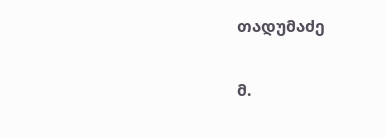თადუმაძე

მ.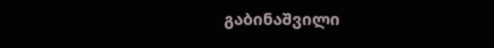გაბინაშვილი